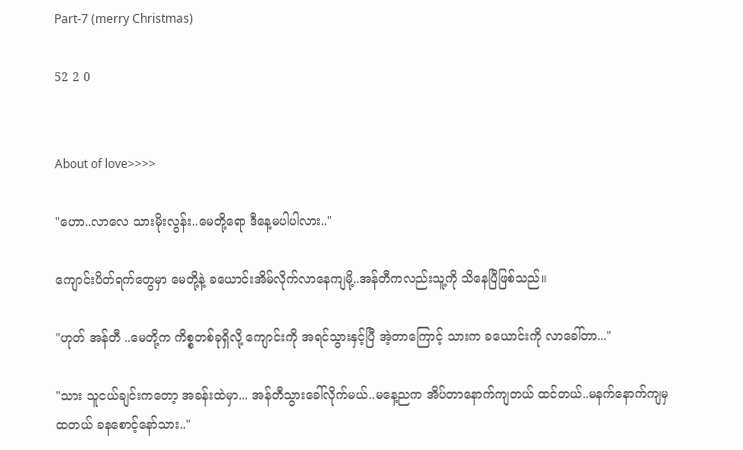Part-7 (merry Christmas)

52 2 0


About of love>>>>

"ဟော..လာလေ သားမိုးလွန်း..မေတို့ရော ဒီနေ့မပါပါလား.."

ကျောင်းပိတ်ရက်တွေမှာ မေတို့နဲ့ ခယောင်းအိမ်လိုက်လာနေကျမို့..အန်တီကလည်းသူ့ကို သိနေပြီဖြစ်သည်။

"ဟုတ် အန်တီ ..မေတို့က ကိစ္စတစ်ခုရှိလို့ ကျောင်းကို အရင်သွားနှင့်ပြီ အဲ့တာကြောင့် သားက ခယောင်းကို လာခေါ်တာ..."

"သား သူငယ်ချင်းကတော့ အခန်းထဲမှာ... အန်တီသွားခေါ်လိုက်မယ်..မနေ့ညက အိပ်တာနောက်ကျတယ် ထင်တယ်..မနက်နောက်ကျမှထတယ် ခနစောင့်နော်သား.."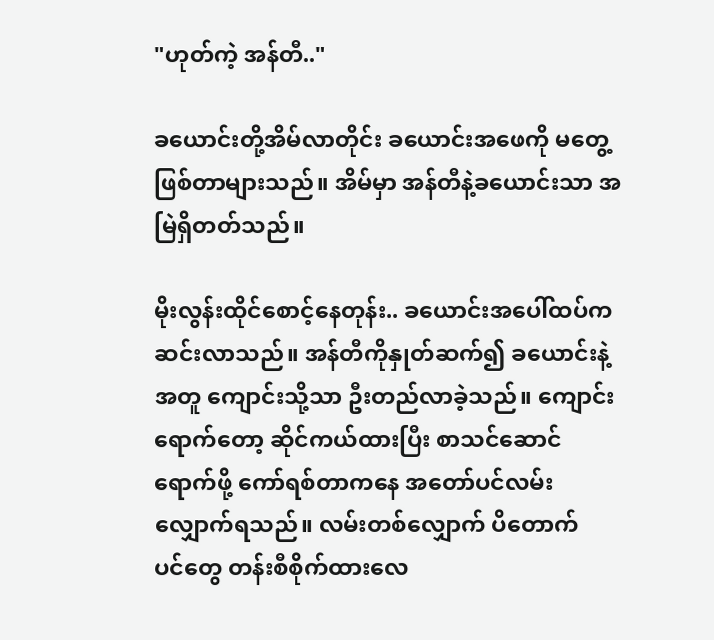"ဟုတ်ကဲ့ အန်တီ.."

ခယောင်းတို့အိမ်လာတိုင်း ခယောင်းအဖေကို မတွေ့ဖြစ်တာများသည်။ အိမ်မှာ အန်တီနဲ့ခယောင်းသာ အမြဲရှိတတ်သည်။

မိုးလွန်းထိုင်စောင့်နေတုန်း.. ခယောင်းအပေါ်ထပ်ကဆင်းလာသည်။ အန်တီကိုနှုတ်ဆက်၍ ခယောင်းနဲ့အတူ ကျောင်းသို့သာ ဦးတည်လာခဲ့သည်။ ကျောင်းရောက်တော့ ဆိုင်ကယ်ထားပြီး စာသင်ဆောင်ရောက်ဖို့ ကော်ရစ်တာကနေ အတော်ပင်လမ်းလျှောက်ရသည်။ လမ်းတစ်လျှောက် ပိတောက်ပင်‌တွေ တန်းစီစိုက်ထားလေ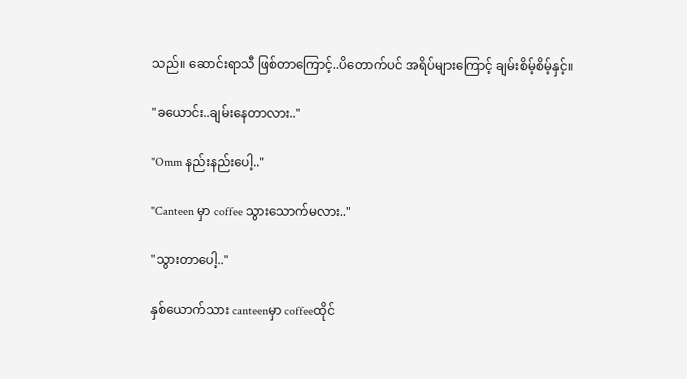သည်။ ဆောင်းရာသီ ဖြစ်တာကြောင့်..ပိတောက်ပင် အရိပ်များကြောင့် ချမ်းစိမ့်စိမ့်နှင့်။

"ခယောင်း..ချမ်းနေတာလား.."

"Omm နည်းနည်းပေါ့.."

"Canteen မှာ coffee သွားသောက်မလား.."

"သွားတာပေါ့.."

နှစ်ယောက်သား canteenမှာ coffeeထိုင်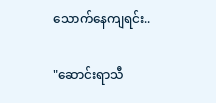သောက်နေကျရင်း..

"ဆောင်းရာသီ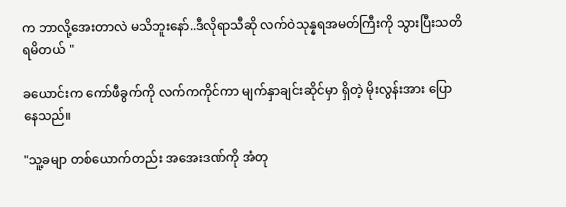က ဘာလို့အေးတာလဲ မသိဘူးနော်..ဒီလိုရာသီဆို လက်ဝဲသုန္နရအမတ်ကြီးကို သွားပြီးသတိရမိတယ် "

ခယောင်းက ကော်ဖီခွက်ကို လက်ကကိုင်ကာ မျက်နှာချင်းဆိုင်မှာ ရှိတဲ့ မိုးလွန်းအား ပြောနေသည်။

"သူ့ခမျာ တစ်ယောက်တည်း အအေးဒဏ်ကို အံတု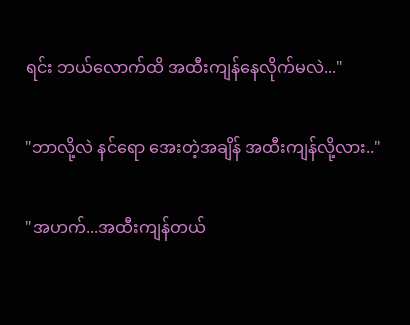ရင်း ဘယ်လောက်ထိ အထီးကျန်နေလိုက်မလဲ..."

"ဘာလို့လဲ နင်ရော အေးတဲ့အချိန် အထီးကျန်လို့လား.."

"အဟက်...အထီးကျန်တယ်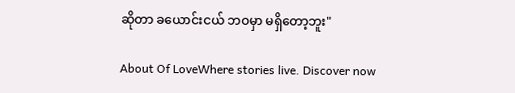ဆိုတာ ခယောင်းငယ် ဘဝမှာ မရှိတော့ဘူး"

About Of LoveWhere stories live. Discover now